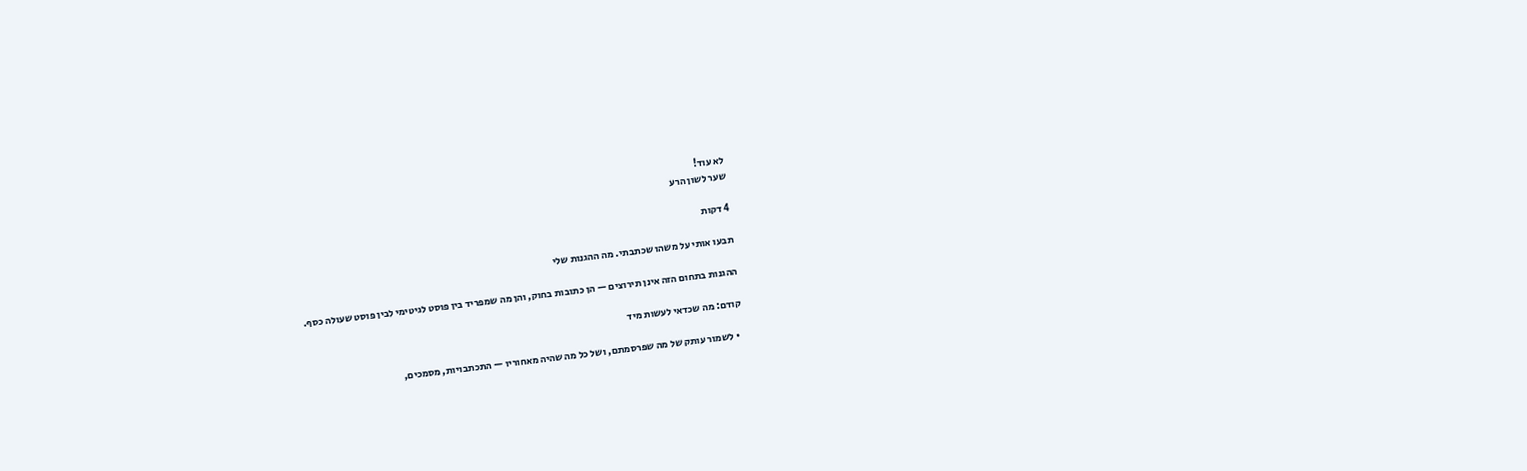לא עוד!
שער לשון הרע

4 דקות

תבעו אותי על משהו שכתבתי. מה ההגנות שלי

ההגנות בתחום הזה אינן תירוצים — הן כתובות בחוק, והן מה שמפריד בין פוסט לגיטימי לבין פוסט שעולה כסף.

קודם: מה שכדאי לעשות מיד

  • לשמור עותק של מה שפרסמתם, ושל כל מה שהיה מאחוריו — התכתבויות, מסמכים,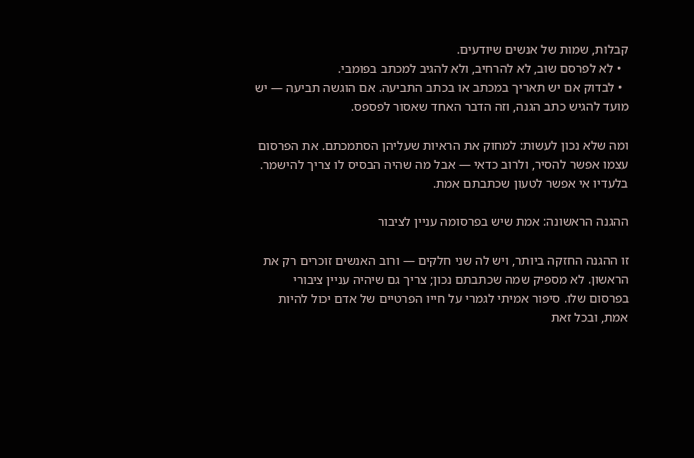קבלות, שמות של אנשים שיודעים.
  • לא לפרסם שוב, לא להרחיב, ולא להגיב למכתב בפומבי.
  • לבדוק אם יש תאריך במכתב או בכתב התביעה. אם הוגשה תביעה — יש מועד להגיש כתב הגנה, וזה הדבר האחד שאסור לפספס.

ומה שלא נכון לעשות: למחוק את הראיות שעליהן הסתמכתם. את הפרסום עצמו אפשר להסיר, ולרוב כדאי — אבל מה שהיה הבסיס לו צריך להישמר. בלעדיו אי אפשר לטעון שכתבתם אמת.

ההגנה הראשונה: אמת שיש בפרסומה עניין לציבור

זו ההגנה החזקה ביותר, ויש לה שני חלקים — ורוב האנשים זוכרים רק את הראשון. לא מספיק שמה שכתבתם נכון; צריך גם שיהיה עניין ציבורי בפרסום שלו. סיפור אמיתי לגמרי על חייו הפרטיים של אדם יכול להיות אמת, ובכל זאת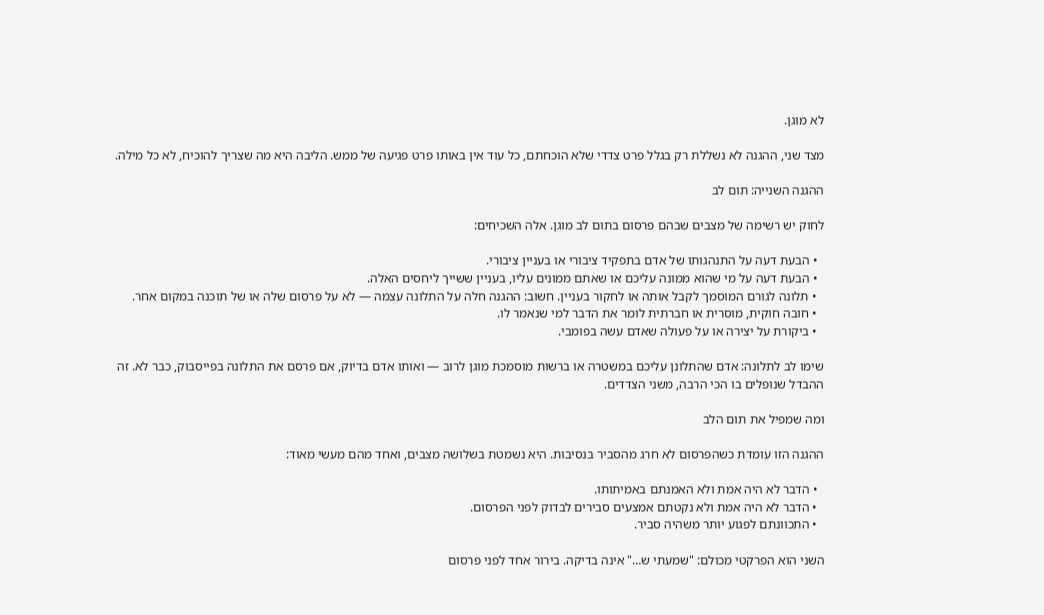לא מוגן.

מצד שני, ההגנה לא נשללת רק בגלל פרט צדדי שלא הוכחתם, כל עוד אין באותו פרט פגיעה של ממש. הליבה היא מה שצריך להוכיח, לא כל מילה.

ההגנה השנייה: תום לב

לחוק יש רשימה של מצבים שבהם פרסום בתום לב מוגן. אלה השכיחים:

  • הבעת דעה על התנהגותו של אדם בתפקיד ציבורי או בעניין ציבורי.
  • הבעת דעה על מי שהוא ממונה עליכם או שאתם ממונים עליו, בעניין ששייך ליחסים האלה.
  • תלונה לגורם המוסמך לקבל אותה או לחקור בעניין. חשוב: ההגנה חלה על התלונה עצמה — לא על פרסום שלה או של תוכנה במקום אחר.
  • חובה חוקית, מוסרית או חברתית לומר את הדבר למי שנאמר לו.
  • ביקורת על יצירה או על פעולה שאדם עשה בפומבי.

שימו לב לתלונה: אדם שהתלונן עליכם במשטרה או ברשות מוסמכת מוגן לרוב — ואותו אדם בדיוק, אם פרסם את התלונה בפייסבוק, כבר לא. זה ההבדל שנופלים בו הכי הרבה, משני הצדדים.

ומה שמפיל את תום הלב

ההגנה הזו עומדת כשהפרסום לא חרג מהסביר בנסיבות. היא נשמטת בשלושה מצבים, ואחד מהם מעשי מאוד:

  • הדבר לא היה אמת ולא האמנתם באמיתותו.
  • הדבר לא היה אמת ולא נקטתם אמצעים סבירים לבדוק לפני הפרסום.
  • התכוונתם לפגוע יותר משהיה סביר.

השני הוא הפרקטי מכולם: "שמעתי ש…" אינה בדיקה. בירור אחד לפני פרסום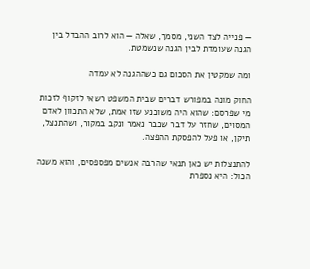— פנייה לצד השני, מסמך, שאלה — הוא לרוב ההבדל בין הגנה שעומדת לבין הגנה שנשמטת.

ומה שמקטין את הסכום גם כשההגנה לא עמדה

החוק מונה במפורש דברים שבית המשפט רשאי לזקוף לזכות מי שפרסם: שהוא היה משוכנע שזו אמת, שלא התכוון לאדם המסוים, שחזר על דבר שכבר נאמר ונקב במקור, ושהתנצל, תיקן, או פעל להפסקת ההפצה.

להתנצלות יש כאן תנאי שהרבה אנשים מפספסים, והוא משנה הכול: היא נספרת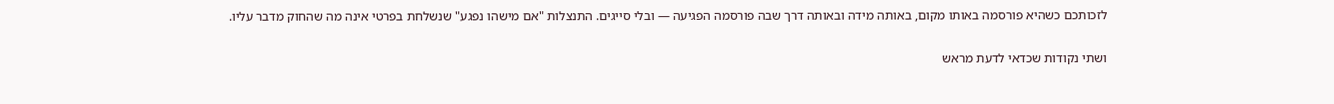לזכותכם כשהיא פורסמה באותו מקום, באותה מידה ובאותה דרך שבה פורסמה הפגיעה — ובלי סייגים. התנצלות "אם מישהו נפגע" שנשלחת בפרטי אינה מה שהחוק מדבר עליו.

ושתי נקודות שכדאי לדעת מראש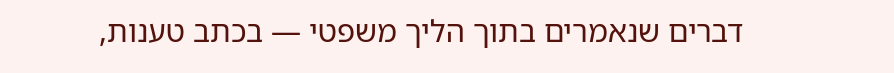דברים שנאמרים בתוך הליך משפטי — בכתב טענות,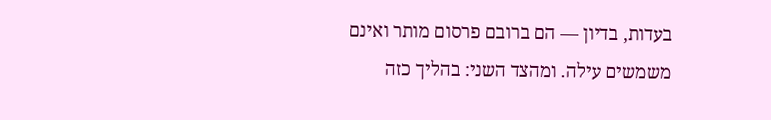בעדות, בדיון — הם ברובם פרסום מותר ואינם משמשים עילה. ומהצד השני: בהליך כזה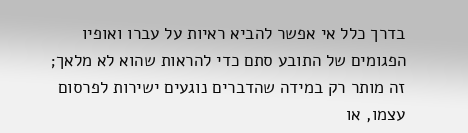בדרך כלל אי אפשר להביא ראיות על עברו ואופיו הפגומים של התובע סתם כדי להראות שהוא לא מלאך; זה מותר רק במידה שהדברים נוגעים ישירות לפרסום עצמו, או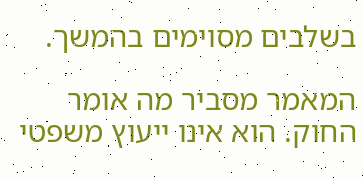בשלבים מסוימים בהמשך.

המאמר מסביר מה אומר החוק. הוא אינו ייעוץ משפטי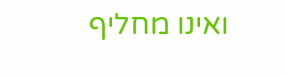ואינו מחליף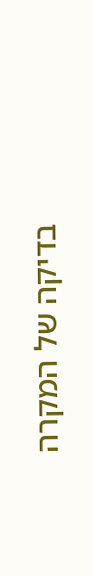בדיקה של המקרה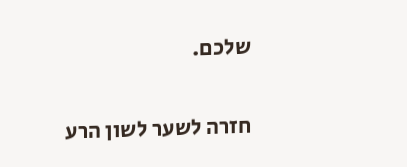שלכם.

חזרה לשער לשון הרע